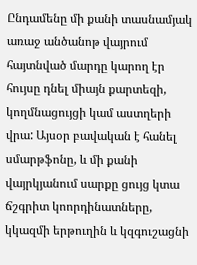Ընդամենը մի քանի տասնամյակ առաջ անծանոթ վայրում հայտնված մարդը կարող էր հույսը դնել միայն քարտեզի, կողմնացույցի կամ աստղերի վրա: Այսօր բավական է հանել սմարթֆոնը, և մի քանի վայրկյանում սարքը ցույց կտա ճշգրիտ կոորդինատները, կկազմի երթուղին և կզգուշացնի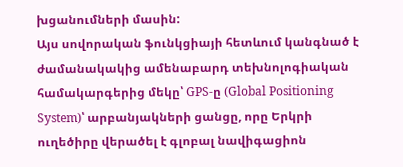խցանումների մասին:
Այս սովորական ֆունկցիայի հետևում կանգնած է ժամանակակից ամենաբարդ տեխնոլոգիական համակարգերից մեկը՝ GPS-ը (Global Positioning System)՝ արբանյակների ցանցը, որը Երկրի ուղեծիրը վերածել է գլոբալ նավիգացիոն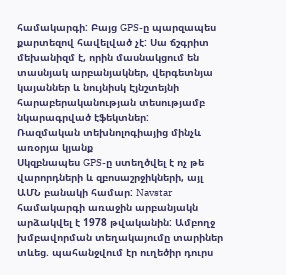համակարգի: Բայց GPS-ը պարզապես քարտեզով հավելված չէ: Սա ճշգրիտ մեխանիզմ է, որին մասնակցում են տասնյակ արբանյակներ, վերգետնյա կայաններ և նույնիսկ Էյնշտեյնի հարաբերականության տեսությամբ նկարագրված էֆեկտներ:
Ռազմական տեխնոլոգիայից մինչև առօրյա կյանք
Սկզբնապես GPS-ը ստեղծվել է ոչ թե վարորդների և զբոսաշրջիկների, այլ ԱՄՆ բանակի համար: Navstar համակարգի առաջին արբանյակն արձակվել է 1978 թվականին: Ամբողջ խմբավորման տեղակայումը տարիներ տևեց. պահանջվում էր ուղեծիր դուրս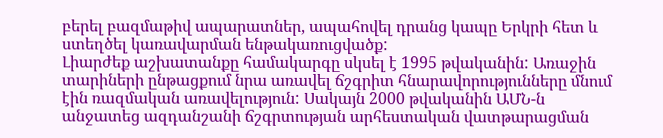բերել բազմաթիվ ապարատներ, ապահովել դրանց կապը Երկրի հետ և ստեղծել կառավարման ենթակառուցվածք:
Լիարժեք աշխատանքը համակարգը սկսել է 1995 թվականին: Առաջին տարիների ընթացքում նրա առավել ճշգրիտ հնարավորությունները մնում էին ռազմական առավելություն: Սակայն 2000 թվականին ԱՄՆ-ն անջատեց ազդանշանի ճշգրտության արհեստական վատթարացման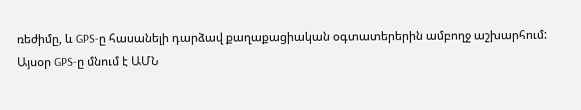ռեժիմը, և GPS-ը հասանելի դարձավ քաղաքացիական օգտատերերին ամբողջ աշխարհում:
Այսօր GPS-ը մնում է ԱՄՆ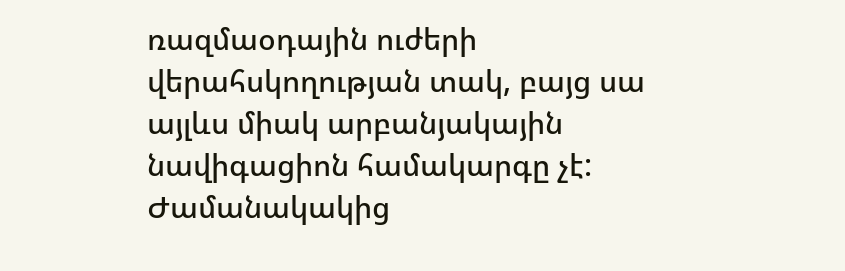ռազմաօդային ուժերի վերահսկողության տակ, բայց սա այլևս միակ արբանյակային նավիգացիոն համակարգը չէ: Ժամանակակից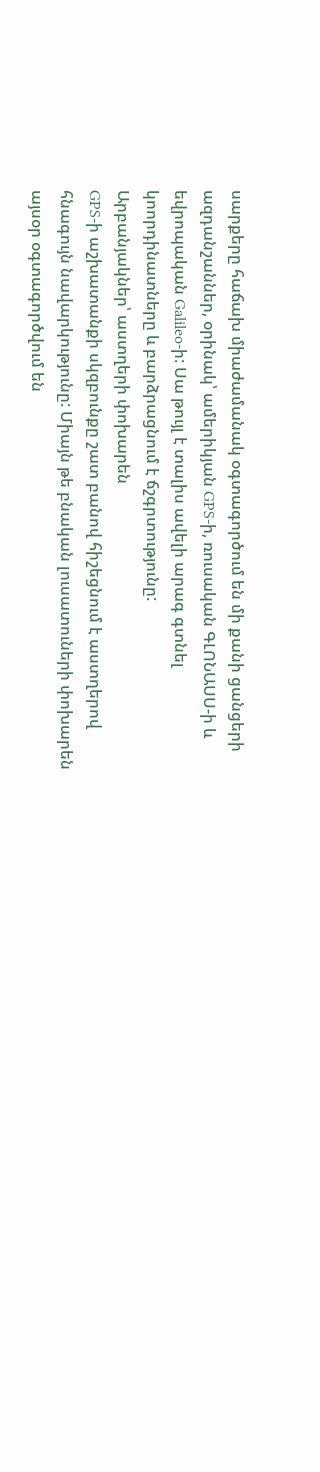սարքերը հաճախ միաժամանակ օգտագործում են մի քանի ցանցերի ազդանշաններ, օրինակ՝ ամերիկյան GPS-ի, ռուսական ԳԼՈՆԱՍՍ-ի և եվրոպական Galileo-ի: Սա թույլ է տալիս ավելի արագ գտնել կոորդինատները և բարձրացնում է ճշգրտությունը:
Արբանյակներ՝ աստղերի փոխարեն
GPS-ի աշխատանքի սկզբունքը շատ բանով հիշեցնում է աստղերով հնագույն նավարկությունը: Միայն թե բնական լուսատուների փոխարեն այսօր օգտագործվում են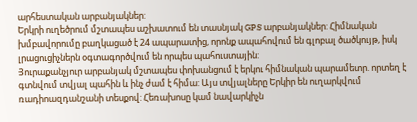արհեստական արբանյակներ:
Երկրի ուղեծրում մշտապես աշխատում են տասնյակ GPS արբանյակներ: Հիմնական խմբավորումը բաղկացած է 24 ապարատից, որոնք ապահովում են գլոբալ ծածկույթ, իսկ լրացուցիչներն օգտագործվում են որպես պահուստային:
Յուրաքանչյուր արբանյակ մշտապես փոխանցում է երկու հիմնական պարամետր. որտեղ է գտնվում տվյալ պահին և ինչ ժամ է հիմա: Այս տվյալները Երկիր են ուղարկվում ռադիոազդանշանի տեսքով: Հեռախոսը կամ նավարկիչն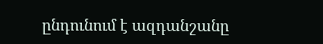ընդունում է ազդանշանը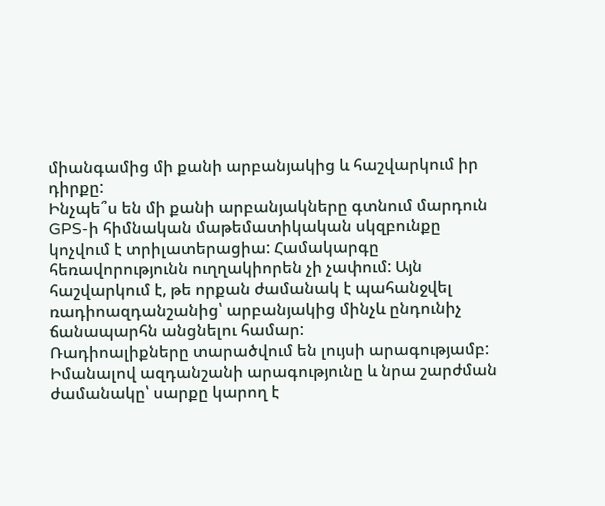միանգամից մի քանի արբանյակից և հաշվարկում իր դիրքը:
Ինչպե՞ս են մի քանի արբանյակները գտնում մարդուն
GPS-ի հիմնական մաթեմատիկական սկզբունքը կոչվում է տրիլատերացիա: Համակարգը հեռավորությունն ուղղակիորեն չի չափում: Այն հաշվարկում է, թե որքան ժամանակ է պահանջվել ռադիոազդանշանից՝ արբանյակից մինչև ընդունիչ ճանապարհն անցնելու համար:
Ռադիոալիքները տարածվում են լույսի արագությամբ: Իմանալով ազդանշանի արագությունը և նրա շարժման ժամանակը՝ սարքը կարող է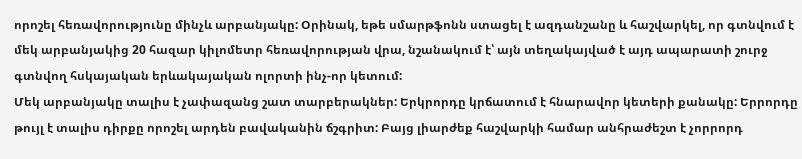որոշել հեռավորությունը մինչև արբանյակը: Օրինակ, եթե սմարթֆոնն ստացել է ազդանշանը և հաշվարկել, որ գտնվում է մեկ արբանյակից 20 հազար կիլոմետր հեռավորության վրա, նշանակում է՝ այն տեղակայված է այդ ապարատի շուրջ գտնվող հսկայական երևակայական ոլորտի ինչ-որ կետում:
Մեկ արբանյակը տալիս է չափազանց շատ տարբերակներ: Երկրորդը կրճատում է հնարավոր կետերի քանակը: Երրորդը թույլ է տալիս դիրքը որոշել արդեն բավականին ճշգրիտ: Բայց լիարժեք հաշվարկի համար անհրաժեշտ է չորրորդ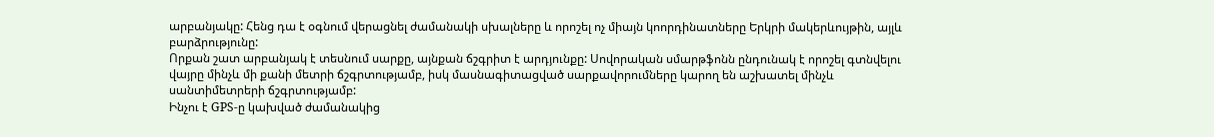արբանյակը: Հենց դա է օգնում վերացնել ժամանակի սխալները և որոշել ոչ միայն կոորդինատները Երկրի մակերևույթին, այլև բարձրությունը:
Որքան շատ արբանյակ է տեսնում սարքը, այնքան ճշգրիտ է արդյունքը: Սովորական սմարթֆոնն ընդունակ է որոշել գտնվելու վայրը մինչև մի քանի մետրի ճշգրտությամբ, իսկ մասնագիտացված սարքավորումները կարող են աշխատել մինչև սանտիմետրերի ճշգրտությամբ:
Ինչու է GPS-ը կախված ժամանակից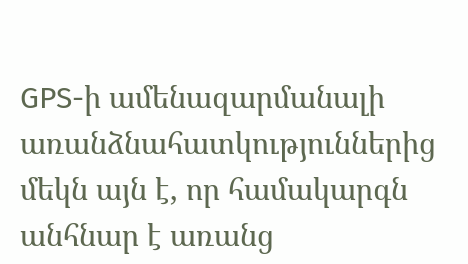GPS-ի ամենազարմանալի առանձնահատկություններից մեկն այն է, որ համակարգն անհնար է առանց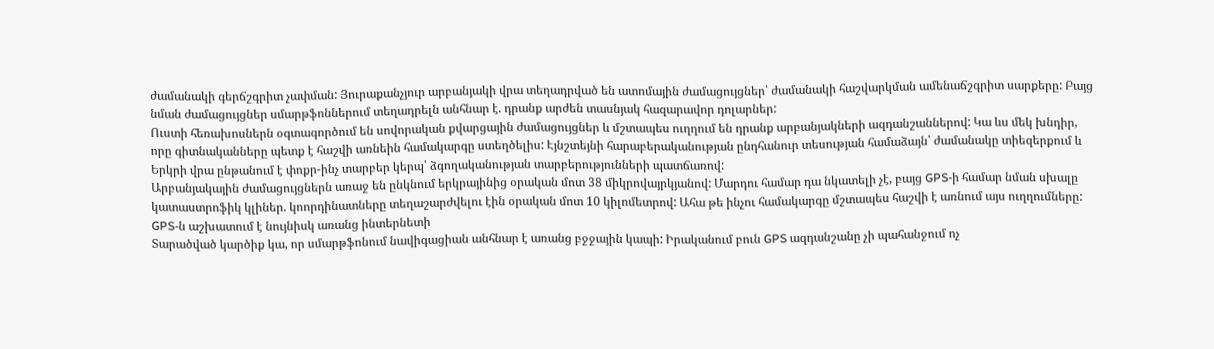ժամանակի գերճշգրիտ չափման: Յուրաքանչյուր արբանյակի վրա տեղադրված են ատոմային ժամացույցներ՝ ժամանակի հաշվարկման ամենաճշգրիտ սարքերը: Բայց նման ժամացույցներ սմարթֆոններում տեղադրելն անհնար է. դրանք արժեն տասնյակ հազարավոր դոլարներ:
Ուստի հեռախոսներն օգտագործում են սովորական քվարցային ժամացույցներ և մշտապես ուղղում են դրանք արբանյակների ազդանշաններով: Կա ևս մեկ խնդիր, որը գիտնականները պետք է հաշվի առնեին համակարգը ստեղծելիս: Էյնշտեյնի հարաբերականության ընդհանուր տեսության համաձայն՝ ժամանակը տիեզերքում և Երկրի վրա ընթանում է փոքր-ինչ տարբեր կերպ՝ ձգողականության տարբերությունների պատճառով:
Արբանյակային ժամացույցներն առաջ են ընկնում երկրայինից օրական մոտ 38 միկրովայրկյանով: Մարդու համար դա նկատելի չէ, բայց GPS-ի համար նման սխալը կատաստրոֆիկ կլիներ. կոորդինատները տեղաշարժվելու էին օրական մոտ 10 կիլոմետրով: Ահա թե ինչու համակարգը մշտապես հաշվի է առնում այս ուղղումները:
GPS-ն աշխատում է նույնիսկ առանց ինտերնետի
Տարածված կարծիք կա, որ սմարթֆոնում նավիգացիան անհնար է առանց բջջային կապի: Իրականում բուն GPS ազդանշանը չի պահանջում ոչ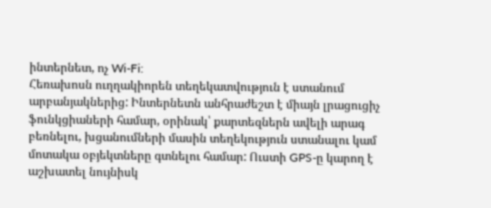ինտերնետ, ոչ Wi-Fi:
Հեռախոսն ուղղակիորեն տեղեկատվություն է ստանում արբանյակներից: Ինտերնետն անհրաժեշտ է միայն լրացուցիչ ֆունկցիաների համար, օրինակ՝ քարտեզներն ավելի արագ բեռնելու, խցանումների մասին տեղեկություն ստանալու կամ մոտակա օբյեկտները գտնելու համար: Ուստի GPS-ը կարող է աշխատել նույնիսկ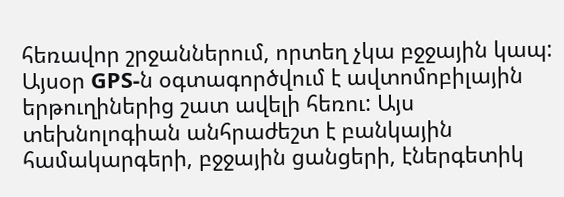հեռավոր շրջաններում, որտեղ չկա բջջային կապ:
Այսօր GPS-ն օգտագործվում է ավտոմոբիլային երթուղիներից շատ ավելի հեռու: Այս տեխնոլոգիան անհրաժեշտ է բանկային համակարգերի, բջջային ցանցերի, էներգետիկ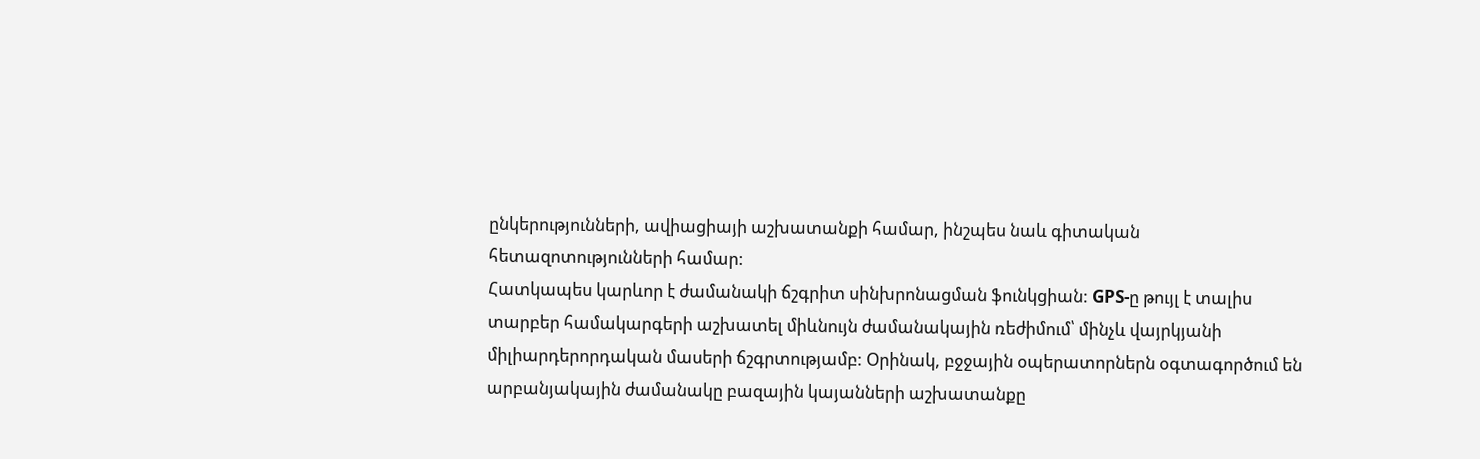ընկերությունների, ավիացիայի աշխատանքի համար, ինշպես նաև գիտական հետազոտությունների համար:
Հատկապես կարևոր է ժամանակի ճշգրիտ սինխրոնացման ֆունկցիան: GPS-ը թույլ է տալիս տարբեր համակարգերի աշխատել միևնույն ժամանակային ռեժիմում՝ մինչև վայրկյանի միլիարդերորդական մասերի ճշգրտությամբ: Օրինակ, բջջային օպերատորներն օգտագործում են արբանյակային ժամանակը բազային կայանների աշխատանքը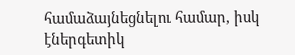համաձայնեցնելու համար, իսկ էներգետիկ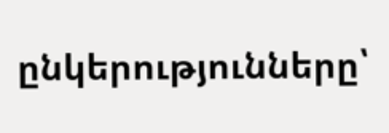ընկերությունները՝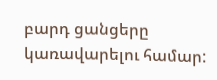բարդ ցանցերը կառավարելու համար: